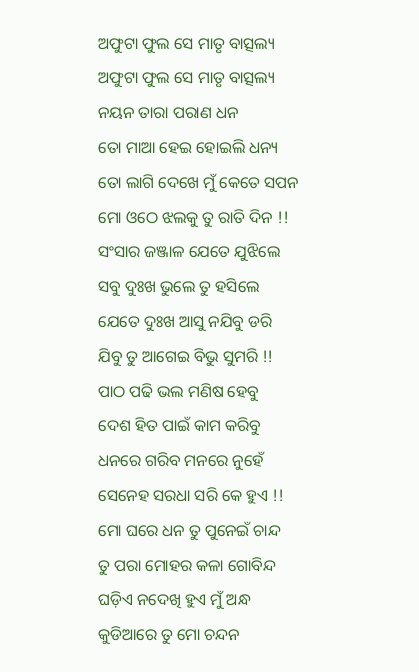ଅଫୁଟା ଫୁଲ ସେ ମାତୃ ବାତ୍ସଲ୍ୟ
ଅଫୁଟା ଫୁଲ ସେ ମାତୃ ବାତ୍ସଲ୍ୟ
ନୟନ ତାରା ପରାଣ ଧନ
ତୋ ମାଆ ହେଇ ହୋଇଲି ଧନ୍ୟ
ତୋ ଲାଗି ଦେଖେ ମୁଁ କେତେ ସପନ
ମୋ ଓଠେ ଝଲକୁ ତୁ ରାତି ଦିନ !!
ସଂସାର ଜଞ୍ଜାଳ ଯେତେ ଯୁଝିଲେ
ସବୁ ଦୁଃଖ ଭୁଲେ ତୁ ହସିଲେ
ଯେତେ ଦୁଃଖ ଆସୁ ନଯିବୁ ଡରି
ଯିବୁ ତୁ ଆଗେଇ ବିଭୁ ସୁମରି !!
ପାଠ ପଢି ଭଲ ମଣିଷ ହେବୁ
ଦେଶ ହିତ ପାଇଁ କାମ କରିବୁ
ଧନରେ ଗରିବ ମନରେ ନୁହେଁ
ସେନେହ ସରଧା ସରି କେ ହୁଏ !!
ମୋ ଘରେ ଧନ ତୁ ପୁନେଇଁ ଚାନ୍ଦ
ତୁ ପରା ମୋହର କଳା ଗୋବିନ୍ଦ
ଘଡ଼ିଏ ନଦେଖି ହୁଏ ମୁଁ ଅନ୍ଧ
କୁଡିଆରେ ତୁ ମୋ ଚନ୍ଦନ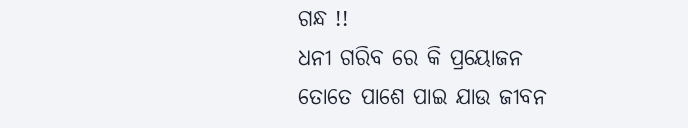ଗନ୍ଧ !!
ଧନୀ ଗରିବ ରେ କି ପ୍ରୟୋଜନ
ତୋତେ ପାଶେ ପାଇ ଯାଉ ଜୀବନ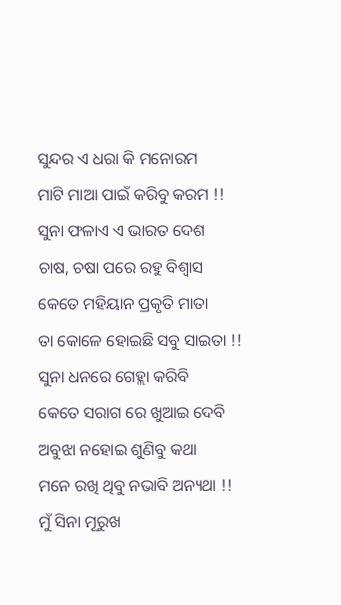ସୁନ୍ଦର ଏ ଧରା କି ମନୋରମ
ମାଟି ମାଆ ପାଇଁ କରିବୁ କରମ !!
ସୁନା ଫଳାଏ ଏ ଭାରତ ଦେଶ
ଚାଷ, ଚଷା ପରେ ରହୁ ବିଶ୍ୱାସ
କେତେ ମହିୟାନ ପ୍ରକୃତି ମାତା
ତା କୋଳେ ହୋଇଛି ସବୁ ସାଇତା !!
ସୁନା ଧନରେ ଗେହ୍ଲା କରିବି
କେତେ ସରାଗ ରେ ଖୁଆଇ ଦେବି
ଅବୁଝା ନହୋଇ ଶୁଣିବୁ କଥା
ମନେ ରଖି ଥିବୁ ନଭାବି ଅନ୍ୟଥା !!
ମୁଁ ସିନା ମୂରୁଖ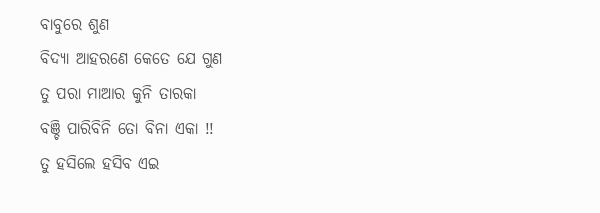ବାବୁରେ ଶୁଣ
ବିଦ୍ୟା ଆହରଣେ କେତେ ଯେ ଗୁଣ
ତୁ ପରା ମାଆର କୁନି ତାରକା
ବଞ୍ଚି ପାରିବିନି ତୋ ବିନା ଏକା !!
ତୁ ହସିଲେ ହସିବ ଏଇ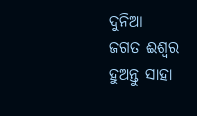ଦୁନିଆ
ଜଗତ ଈଶ୍ୱର ହୁଅନ୍ତୁ ସାହା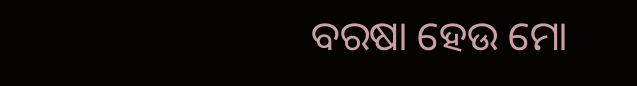ବରଷା ହେଉ ମୋ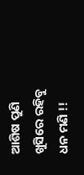ଆଶିଷ ପୁଣି
ଖୁସିରେ ରହିବୁ ଧନ ମଣି !!